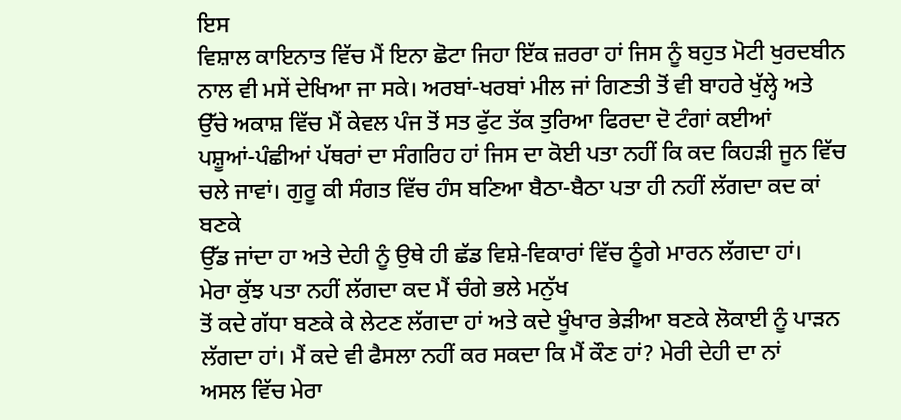ਇਸ
ਵਿਸ਼ਾਲ ਕਾਇਨਾਤ ਵਿੱਚ ਮੈਂ ਇਨਾ ਛੋਟਾ ਜਿਹਾ ਇੱਕ ਜ਼ਰਰਾ ਹਾਂ ਜਿਸ ਨੂੰ ਬਹੁਤ ਮੋਟੀ ਖੁਰਦਬੀਨ
ਨਾਲ ਵੀ ਮਸੇਂ ਦੇਖਿਆ ਜਾ ਸਕੇ। ਅਰਬਾਂ-ਖਰਬਾਂ ਮੀਲ ਜਾਂ ਗਿਣਤੀ ਤੋਂ ਵੀ ਬਾਹਰੇ ਖੁੱਲ੍ਹੇ ਅਤੇ
ਉੱਚੇ ਅਕਾਸ਼ ਵਿੱਚ ਮੈਂ ਕੇਵਲ ਪੰਜ ਤੋਂ ਸਤ ਫੁੱਟ ਤੱਕ ਤੁਰਿਆ ਫਿਰਦਾ ਦੋ ਟੰਗਾਂ ਕਈਆਂ
ਪਸ਼ੂਆਂ-ਪੰਛੀਆਂ ਪੱਥਰਾਂ ਦਾ ਸੰਗਰਿਹ ਹਾਂ ਜਿਸ ਦਾ ਕੋਈ ਪਤਾ ਨਹੀਂ ਕਿ ਕਦ ਕਿਹੜੀ ਜੂਨ ਵਿੱਚ
ਚਲੇ ਜਾਵਾਂ। ਗੁਰੂ ਕੀ ਸੰਗਤ ਵਿੱਚ ਹੰਸ ਬਣਿਆ ਬੈਠਾ-ਬੈਠਾ ਪਤਾ ਹੀ ਨਹੀਂ ਲੱਗਦਾ ਕਦ ਕਾਂ ਬਣਕੇ
ਉੱਡ ਜਾਂਦਾ ਹਾ ਅਤੇ ਦੇਹੀ ਨੂੰ ਉਥੇ ਹੀ ਛੱਡ ਵਿਸ਼ੇ-ਵਿਕਾਰਾਂ ਵਿੱਚ ਠੂੰਗੇ ਮਾਰਨ ਲੱਗਦਾ ਹਾਂ।
ਮੇਰਾ ਕੁੱਝ ਪਤਾ ਨਹੀਂ ਲੱਗਦਾ ਕਦ ਮੈਂ ਚੰਗੇ ਭਲੇ ਮਨੁੱਖ
ਤੋਂ ਕਦੇ ਗੱਧਾ ਬਣਕੇ ਕੇ ਲੇਟਣ ਲੱਗਦਾ ਹਾਂ ਅਤੇ ਕਦੇ ਖੂੰਖਾਰ ਭੇੜੀਆ ਬਣਕੇ ਲੋਕਾਈ ਨੂੰ ਪਾੜਨ
ਲੱਗਦਾ ਹਾਂ। ਮੈਂ ਕਦੇ ਵੀ ਫੈਸਲਾ ਨਹੀਂ ਕਰ ਸਕਦਾ ਕਿ ਮੈਂ ਕੌਣ ਹਾਂ? ਮੇਰੀ ਦੇਹੀ ਦਾ ਨਾਂ
ਅਸਲ ਵਿੱਚ ਮੇਰਾ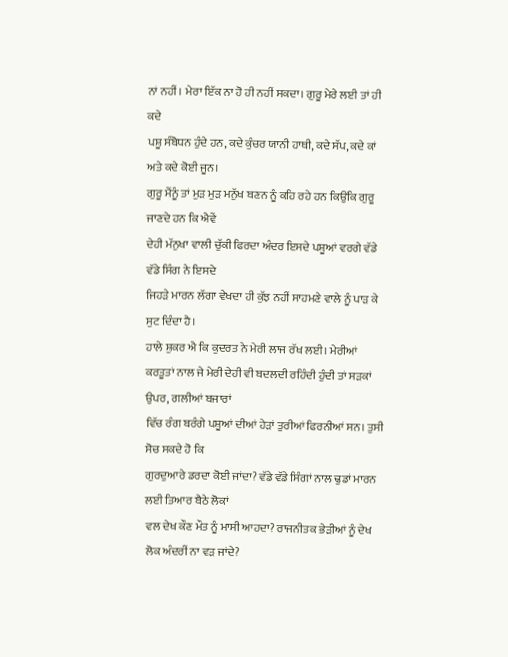ਨਾਂ ਨਹੀਂ। ਮੇਰਾ ਇੱਕ ਨਾ ਹੋ ਹੀ ਨਹੀਂ ਸਕਦਾ। ਗੁਰੂ ਮੇਰੇ ਲਈ ਤਾਂ ਹੀ ਕਦੇ
ਪਸ਼ੂ ਸੰਬੋਧਨ ਹੁੰਦੇ ਹਨ, ਕਦੇ ਕੁੰਚਰ ਯਾਨੀ ਹਾਥੀ, ਕਦੇ ਸੱਪ, ਕਦੇ ਕਾਂ ਅਤੇ ਕਦੇ ਕੋਈ ਜੂਨ।
ਗੁਰੂ ਮੈਂਨੂੰ ਤਾਂ ਮੁੜ ਮੁੜ ਮਨੁੱਖ ਬਣਨ ਨੂੰ ਕਹਿ ਰਹੇ ਹਨ ਕਿਉਂਕਿ ਗੁਰੂ ਜਾਣਦੇ ਹਨ ਕਿ ਐਵੇਂ
ਦੇਹੀ ਮੱਨੁਖਾ ਵਾਲੀ ਚੁੱਕੀ ਫਿਰਦਾ ਅੰਦਰ ਇਸਦੇ ਪਸ਼ੂਆਂ ਵਰਗੇ ਵੱਡੇ ਵੱਡੇ ਸਿੰਗ ਨੇ ਇਸਦੇ
ਜਿਹੜੇ ਮਾਰਨ ਲੱਗਾ ਵੇਖਦਾ ਹੀ ਕੁੱਝ ਨਹੀਂ ਸਾਹਮਣੇ ਵਾਲੇ ਨੂੰ ਪਾੜ ਕੇ ਸੁਟ ਦਿੰਦਾ ਹੈ।
ਹਾਲੇ ਸ਼ੁਕਰ ਐ ਕਿ ਕੁਦਰਤ ਨੇ ਮੇਰੀ ਲਾਜ ਰੱਖ ਲਈ। ਮੇਰੀਆਂ
ਕਰਤੂਤਾਂ ਨਾਲ ਜੇ ਮੇਰੀ ਦੇਹੀ ਵੀ ਬਦਲਦੀ ਰਹਿੰਦੀ ਹੁੰਦੀ ਤਾਂ ਸੜਕਾਂ ਉਪਰ, ਗਲੀਆਂ ਬਜਾਰਾਂ
ਵਿੱਚ ਰੰਗ ਬਰੰਗੇ ਪਸ਼ੂਆਂ ਦੀਆਂ ਹੇੜਾਂ ਤੁਰੀਆਂ ਫਿਰਨੀਆਂ ਸਨ। ਤੁਸੀ ਸੋਚ ਸਕਦੇ ਹੋ ਕਿ
ਗੁਰਦੁਆਰੇ ਡਰਦਾ ਕੋਈ ਜਾਂਦਾ? ਵੱਡੇ ਵੱਡੇ ਸਿੰਗਾਂ ਨਾਲ ਢੁਡਾਂ ਮਾਰਨ ਲਈ ਤਿਆਰ ਬੈਠੇ ਲੋਕਾਂ
ਵਲ ਦੇਖ ਕੌਣ ਮੌਤ ਨੂੰ ਮਾਸੀ ਆਹਦਾ? ਰਾਜਨੀਤਕ ਭੇੜੀਆਂ ਨੂੰ ਦੇਖ ਲੋਕ ਅੰਦਰੀਂ ਨਾ ਵੜ ਜਾਂਦੇ?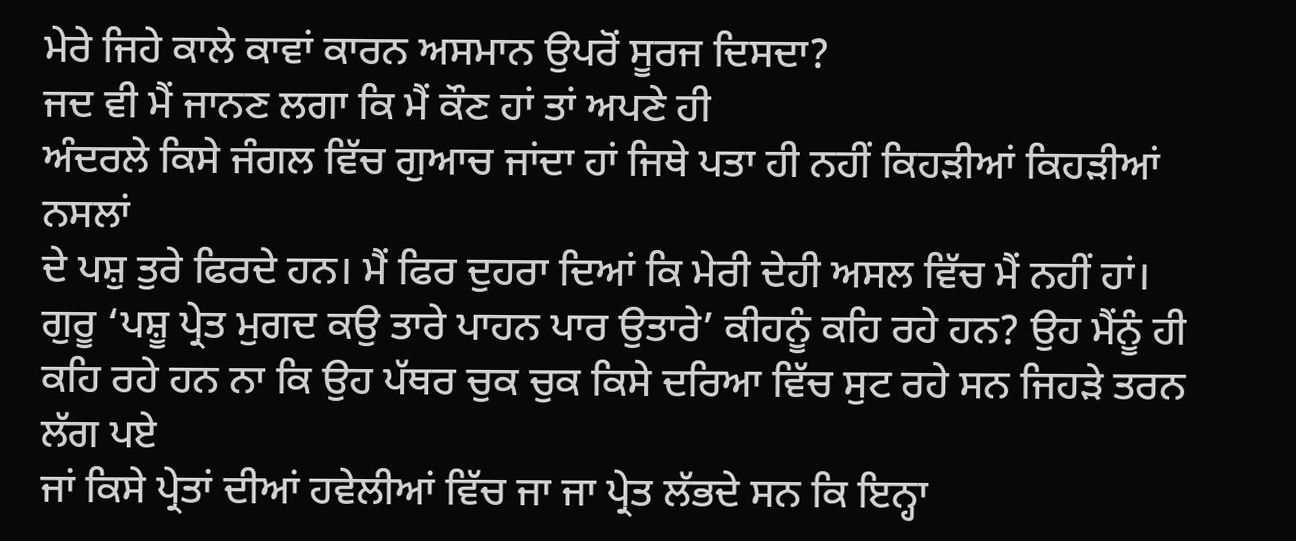ਮੇਰੇ ਜਿਹੇ ਕਾਲੇ ਕਾਵਾਂ ਕਾਰਨ ਅਸਮਾਨ ਉਪਰੋਂ ਸੂਰਜ ਦਿਸਦਾ?
ਜਦ ਵੀ ਮੈਂ ਜਾਨਣ ਲਗਾ ਕਿ ਮੈਂ ਕੌਣ ਹਾਂ ਤਾਂ ਅਪਣੇ ਹੀ
ਅੰਦਰਲੇ ਕਿਸੇ ਜੰਗਲ ਵਿੱਚ ਗੁਆਚ ਜਾਂਦਾ ਹਾਂ ਜਿਥੇ ਪਤਾ ਹੀ ਨਹੀਂ ਕਿਹੜੀਆਂ ਕਿਹੜੀਆਂ ਨਸਲਾਂ
ਦੇ ਪਸ਼ੁ ਤੁਰੇ ਫਿਰਦੇ ਹਨ। ਮੈਂ ਫਿਰ ਦੁਹਰਾ ਦਿਆਂ ਕਿ ਮੇਰੀ ਦੇਹੀ ਅਸਲ ਵਿੱਚ ਮੈਂ ਨਹੀਂ ਹਾਂ।
ਗੁਰੂ ‘ਪਸ਼ੂ ਪ੍ਰੇਤ ਮੁਗਦ ਕਉ ਤਾਰੇ ਪਾਹਨ ਪਾਰ ਉਤਾਰੇ’ ਕੀਹਨੂੰ ਕਹਿ ਰਹੇ ਹਨ? ਉਹ ਮੈਂਨੂੰ ਹੀ
ਕਹਿ ਰਹੇ ਹਨ ਨਾ ਕਿ ਉਹ ਪੱਥਰ ਚੁਕ ਚੁਕ ਕਿਸੇ ਦਰਿਆ ਵਿੱਚ ਸੁਟ ਰਹੇ ਸਨ ਜਿਹੜੇ ਤਰਨ ਲੱਗ ਪਏ
ਜਾਂ ਕਿਸੇ ਪ੍ਰੇਤਾਂ ਦੀਆਂ ਹਵੇਲੀਆਂ ਵਿੱਚ ਜਾ ਜਾ ਪ੍ਰੇਤ ਲੱਭਦੇ ਸਨ ਕਿ ਇਨ੍ਹਾ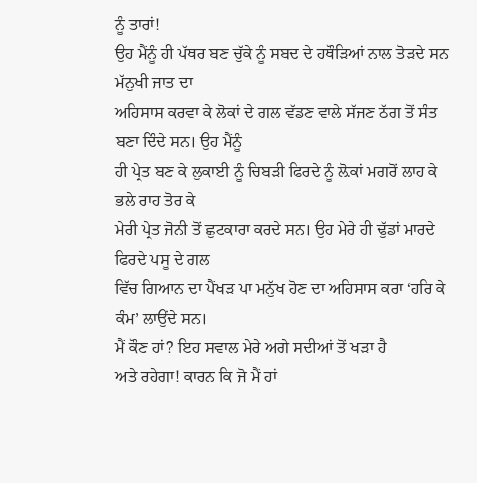ਨੂੰ ਤਾਰਾਂ!
ਉਹ ਮੈਂਨੂੰ ਹੀ ਪੱਥਰ ਬਣ ਚੁੱਕੇ ਨੂੰ ਸਬਦ ਦੇ ਹਥੌੜਿਆਂ ਨਾਲ ਤੋੜਦੇ ਸਨ ਮੱਨੁਖੀ ਜਾਤ ਦਾ
ਅਹਿਸਾਸ ਕਰਵਾ ਕੇ ਲੋਕਾਂ ਦੇ ਗਲ ਵੱਡਣ ਵਾਲੇ ਸੱਜਣ ਠੱਗ ਤੋਂ ਸੰਤ ਬਣਾ ਦਿੰਦੇ ਸਨ। ਉਹ ਮੈਂਨੂੰ
ਹੀ ਪ੍ਰੇਤ ਬਣ ਕੇ ਲੁਕਾਈ ਨੂੰ ਚਿਬੜੀ ਫਿਰਦੇ ਨੂੰ ਲ਼ੋਕਾਂ ਮਗਰੋਂ ਲਾਹ ਕੇ ਭਲੇ ਰਾਹ ਤੋਰ ਕੇ
ਮੇਰੀ ਪ੍ਰੇਤ ਜੋਨੀ ਤੋਂ ਛੁਟਕਾਰਾ ਕਰਦੇ ਸਨ। ਉਹ ਮੇਰੇ ਹੀ ਢੁੱਡਾਂ ਮਾਰਦੇ ਫਿਰਦੇ ਪਸੂ ਦੇ ਗਲ
ਵਿੱਚ ਗਿਆਨ ਦਾ ਪੈਂਖੜ ਪਾ ਮਨੁੱਖ ਹੋਣ ਦਾ ਅਹਿਸਾਸ ਕਰਾ ‘ਹਰਿ ਕੇ ਕੰਮ’ ਲਾਉਂਦੇ ਸਨ।
ਮੈਂ ਕੌਣ ਹਾਂ? ਇਹ ਸਵਾਲ ਮੇਰੇ ਅਗੇ ਸਦੀਆਂ ਤੋਂ ਖੜਾ ਹੈ
ਅਤੇ ਰਹੇਗਾ! ਕਾਰਨ ਕਿ ਜੋ ਮੈਂ ਹਾਂ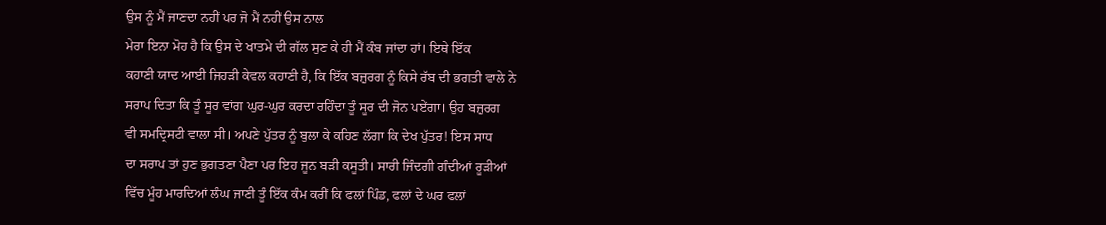ਉਸ ਨੂੰ ਮੈਂ ਜਾਣਦਾ ਨਹੀਂ ਪਰ ਜੋ ਮੈਂ ਨਹੀਂ ਉਸ ਨਾਲ
ਮੇਰਾ ਇਨਾ ਮੋਹ ਹੈ ਕਿ ਉਸ ਦੇ ਖਾਤਮੇ ਦੀ ਗੱਲ ਸੁਣ ਕੇ ਹੀ ਮੈਂ ਕੰਬ ਜਾਂਦਾ ਹਾਂ। ਇਥੇ ਇੱਕ
ਕਹਾਣੀ ਯਾਦ ਆਈ ਜਿਹੜੀ ਕੇਵਲ ਕਹਾਣੀ ਹੈ, ਕਿ ਇੱਕ ਬਜ਼ੁਰਗ ਨੂੰ ਕਿਸੇ ਰੱਬ ਦੀ ਭਗਤੀ ਵਾਲੇ ਨੇ
ਸਰਾਪ ਦਿਤਾ ਕਿ ਤੂੰ ਸੂਰ ਵਾਂਗ ਘੁਰ-ਘੁਰ ਕਰਦਾ ਰਹਿੰਦਾ ਤੂੰ ਸੂਰ ਦੀ ਜੋਨ ਪਏਂਗਾ। ਉਹ ਬਜ਼ੁਰਗ
ਵੀ ਸਮਦ੍ਰਿਸਟੀ ਵਾਲਾ ਸੀ। ਅਪਣੇ ਪੁੱਤਰ ਨੂੰ ਬੁਲਾ ਕੇ ਕਹਿਣ ਲੱਗਾ ਕਿ ਦੇਖ ਪੁੱਤਰ! ਇਸ ਸਾਧ
ਦਾ ਸਰਾਪ ਤਾਂ ਹੁਣ ਭੁਗਤਣਾ ਪੈਣਾ ਪਰ ਇਹ ਜੂਨ ਬੜੀ ਕਸੂਤੀ। ਸਾਰੀ ਜਿੰਦਗੀ ਗੰਦੀਆਂ ਰੂੜੀਆਂ
ਵਿੱਚ ਮੂੰਹ ਮਾਰਦਿਆਂ ਲੰਘ ਜਾਣੀ ਤੂੰ ਇੱਕ ਕੰਮ ਕਰੀਂ ਕਿ ਫਲਾਂ ਪਿੰਡ, ਫਲਾਂ ਦੇ ਘਰ ਫਲਾਂ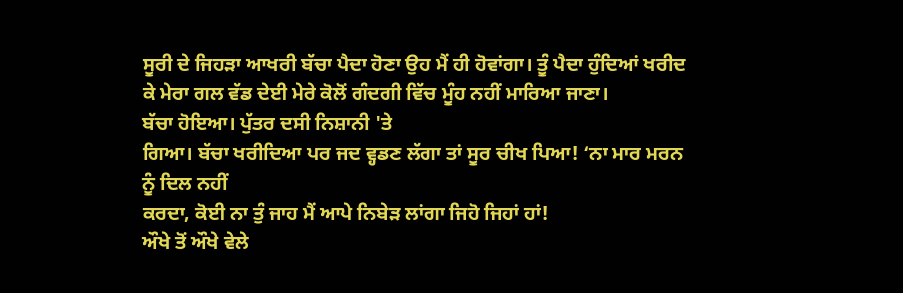ਸੂਰੀ ਦੇ ਜਿਹੜਾ ਆਖਰੀ ਬੱਚਾ ਪੈਦਾ ਹੋਣਾ ਉਹ ਮੈਂ ਹੀ ਹੋਵਾਂਗਾ। ਤੂੰ ਪੈਦਾ ਹੁੰਦਿਆਂ ਖਰੀਦ
ਕੇ ਮੇਰਾ ਗਲ ਵੱਡ ਦੇਈ ਮੇਰੇ ਕੋਲੋਂ ਗੰਦਗੀ ਵਿੱਚ ਮੂੰਹ ਨਹੀਂ ਮਾਰਿਆ ਜਾਣਾ।
ਬੱਚਾ ਹੋਇਆ। ਪੁੱਤਰ ਦਸੀ ਨਿਸ਼ਾਨੀ 'ਤੇ
ਗਿਆ। ਬੱਚਾ ਖਰੀਦਿਆ ਪਰ ਜਦ ਵ੍ਹਡਣ ਲੱਗਾ ਤਾਂ ਸੂਰ ਚੀਖ ਪਿਆ! ‘ਨਾ ਮਾਰ ਮਰਨ ਨੂੰ ਦਿਲ ਨਹੀਂ
ਕਰਦਾ, ਕੋਈ ਨਾ ਤੁੰ ਜਾਹ ਮੈਂ ਆਪੇ ਨਿਬੇੜ ਲਾਂਗਾ ਜਿਹੋ ਜਿਹਾਂ ਹਾਂ!
ਔਖੇ ਤੋਂ ਔਖੇ ਵੇਲੇ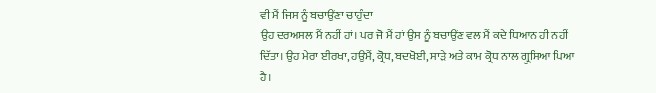ਵੀ ਮੈਂ ਜਿਸ ਨੂੰ ਬਚਾਉਂਣਾ ਚਾਹੁੰਦਾ
ਉਹ ਦਰਅਸਲ ਮੈਂ ਨਹੀਂ ਹਾਂ। ਪਰ ਜੋ ਮੈਂ ਹਾਂ ਉਸ ਨੂੰ ਬਚਾਉਂਣ ਵਲ ਮੈਂ ਕਦੇ ਧਿਆਨ ਹੀ ਨਹੀਂ
ਦਿੱਤਾ। ਉਹ ਮੇਰਾ ਈਰਖਾ, ਹਉਮੈਂ, ਕ੍ਰੋਧ, ਬਦਖੋਈ, ਸਾੜੇ ਅਤੇ ਕਾਮ ਕ੍ਰੋਧ ਨਾਲ ਗ੍ਰੁਸਿਆ ਪਿਆ
ਹੈ।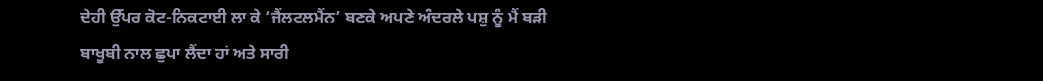ਦੇਹੀ ਉੱਪਰ ਕੋਟ-ਨਿਕਟਾਈ ਲਾ ਕੇ ‘ਜੈਂਲਟਲਮੈਂਨ’ ਬਣਕੇ ਅਪਣੇ ਅੰਦਰਲੇ ਪਸ਼ੁ ਨੂੰ ਮੈਂ ਬੜੀ
ਬਾਖੂਬੀ ਨਾਲ ਛੁਪਾ ਲੈਂਦਾ ਹਾਂ ਅਤੇ ਸਾਰੀ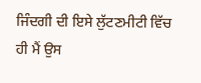ਜਿੰਦਗੀ ਦੀ ਇਸੇ ਲੁੱਟਣਮੀਟੀ ਵਿੱਚ ਹੀ ਮੈਂ ਉਸ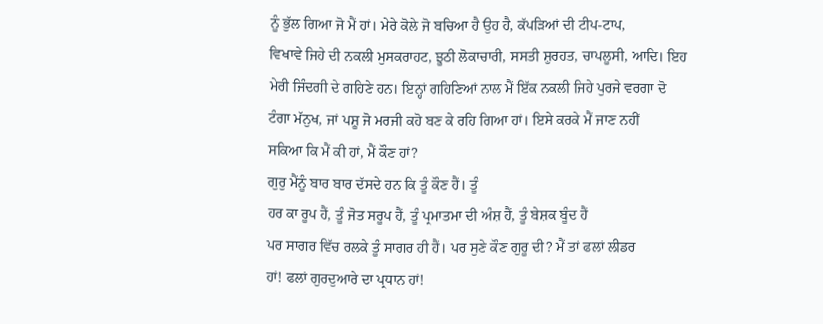ਨੂੰ ਭੁੱਲ ਗਿਆ ਜੋ ਮੈਂ ਹਾਂ। ਮੇਰੇ ਕੋਲੇ ਜੋ ਬਚਿਆ ਹੈ ਉਹ ਹੈ, ਕੱਪੜਿਆਂ ਦੀ ਟੀਪ-ਟਾਪ,
ਵਿਖਾਵੇ ਜਿਹੇ ਦੀ ਨਕਲੀ ਮੁਸਕਰਾਹਟ, ਝੂਠੀ ਲੋਕਾਚਾਰੀ, ਸਸਤੀ ਸ਼ੁਰਹਤ, ਚਾਪਲੂਸੀ, ਆਦਿ। ਇਹ
ਮੇਰੀ ਜਿੰਦਗੀ ਦੇ ਗਹਿਣੇ ਹਨ। ਇਨ੍ਹਾਂ ਗਹਿਣਿਆਂ ਨਾਲ ਮੈਂ ਇੱਕ ਨਕਲੀ ਜਿਹੇ ਪੁਰਜੇ ਵਰਗਾ ਦੋ
ਟੰਗਾ ਮੱਨੁਖ, ਜਾਂ ਪਸ਼ੂ ਜੋ ਮਰਜੀ ਕਹੋ ਬਣ ਕੇ ਰਹਿ ਗਿਆ ਹਾਂ। ਇਸੇ ਕਰਕੇ ਮੈਂ ਜਾਣ ਨਹੀਂ
ਸਕਿਆ ਕਿ ਮੈਂ ਕੀ ਹਾਂ, ਮੈਂ ਕੌਣ ਹਾਂ?
ਗੁਰੁ ਮੈਂਨੂੰ ਬਾਰ ਬਾਰ ਦੱਸਦੇ ਹਨ ਕਿ ਤੂੰ ਕੌਣ ਹੈਂ। ਤੂੰ
ਹਰ ਕਾ ਰੂਪ ਹੈਂ, ਤੂੰ ਜੋਤ ਸਰੂਪ ਹੈਂ, ਤੂੰ ਪ੍ਰਮਾਤਮਾ ਦੀ ਅੰਸ਼ ਹੈਂ, ਤੂੰ ਬੇਸ਼ਕ ਬੂੰਦ ਹੈਂ
ਪਰ ਸਾਗਰ ਵਿੱਚ ਰਲਕੇ ਤੂੰ ਸਾਗਰ ਹੀ ਹੈਂ। ਪਰ ਸੁਣੇ ਕੌਣ ਗੁਰੂ ਦੀ? ਮੈਂ ਤਾਂ ਫਲਾਂ ਲੀਡਰ
ਹਾਂ! ਫਲਾਂ ਗੁਰਦੁਆਰੇ ਦਾ ਪ੍ਰਧਾਨ ਹਾਂ!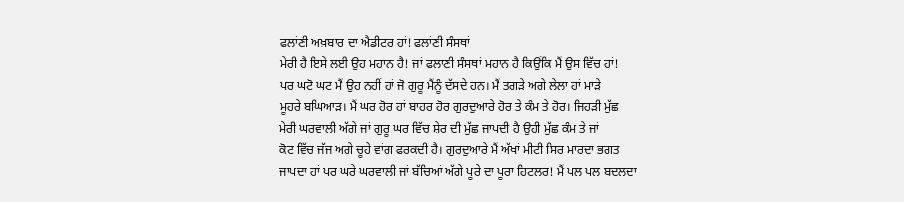ਫਲਾਂਣੀ ਅਖ਼ਬਾਰ ਦਾ ਐਡੀਟਰ ਹਾਂ! ਫਲਾਂਣੀ ਸੰਸਥਾਂ
ਮੇਰੀ ਹੈ ਇਸੇ ਲਈ ਉਹ ਮਹਾਨ ਹੈ! ਜਾਂ ਫਲਾਣੀ ਸੰਸਥਾਂ ਮਹਾਨ ਹੈ ਕਿਉਂਕਿ ਮੈਂ ਉਸ ਵਿੱਚ ਹਾਂ!
ਪਰ ਘਟੋ ਘਟ ਮੈਂ ਉਹ ਨਹੀਂ ਹਾਂ ਜੋ ਗੁਰੂ ਮੈਂਨੂੰ ਦੱਸਦੇ ਹਨ। ਮੈਂ ਤਗੜੇ ਅਗੇ ਲੇਲਾ ਹਾਂ ਮਾੜੇ
ਮੂਹਰੇ ਬਘਿਆੜ। ਮੈਂ ਘਰ ਹੋਰ ਹਾਂ ਬਾਹਰ ਹੋਰ ਗੁਰਦੁਆਰੇ ਹੋਰ ਤੇ ਕੰਮ ਤੇ ਹੋਰ। ਜਿਹੜੀ ਮੁੱਛ
ਮੇਰੀ ਘਰਵਾਲੀ ਅੱਗੇ ਜਾਂ ਗੁਰੂ ਘਰ ਵਿੱਚ ਸ਼ੇਰ ਦੀ ਮੁੱਛ ਜਾਪਦੀ ਹੈ ਉਹੀ ਮੁੱਛ ਕੰਮ ਤੇ ਜਾਂ
ਕੋਟ ਵਿੱਚ ਜੱਜ ਅਗੇ ਚੂਹੇ ਵਾਂਗ ਫਰਕਦੀ ਹੈ। ਗੁਰਦੁਆਰੇ ਮੈਂ ਅੱਖਾਂ ਮੀਟੀ ਸਿਰ ਮਾਰਦਾ ਭਗਤ
ਜਾਪਦਾ ਹਾਂ ਪਰ ਘਰੇ ਘਰਵਾਲੀ ਜਾਂ ਬੱਚਿਆਂ ਅੱਗੇ ਪੂਰੇ ਦਾ ਪੂਰਾ ਹਿਟਲਰ! ਮੈਂ ਪਲ ਪਲ ਬਦਲਦਾ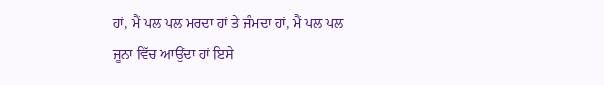ਹਾਂ, ਮੈਂ ਪਲ ਪਲ ਮਰਦਾ ਹਾਂ ਤੇ ਜੰਮਦਾ ਹਾਂ, ਮੈਂ ਪਲ ਪਲ ਜੂਨਾ ਵਿੱਚ ਆਉਂਦਾ ਹਾਂ ਇਸੇ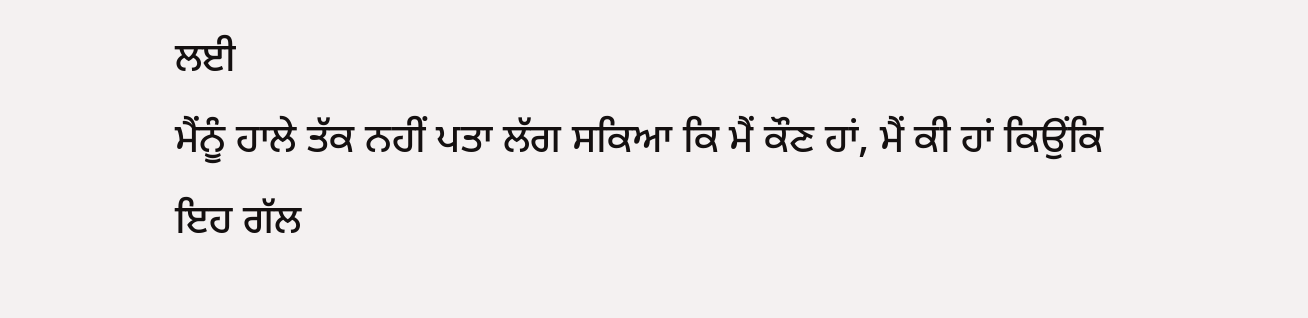ਲਈ
ਮੈਂਨੂੰ ਹਾਲੇ ਤੱਕ ਨਹੀਂ ਪਤਾ ਲੱਗ ਸਕਿਆ ਕਿ ਮੈਂ ਕੌਣ ਹਾਂ, ਮੈਂ ਕੀ ਹਾਂ ਕਿਉਂਕਿ ਇਹ ਗੱਲ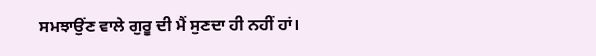ਸਮਝਾਉਂਣ ਵਾਲੇ ਗੁਰੂ ਦੀ ਮੈਂ ਸੁਣਦਾ ਹੀ ਨਹੀਂ ਹਾਂ।